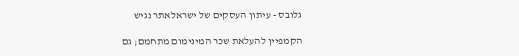גלובס - עיתון העסקים של ישראלאתר נגיש

הקמפיין להעלאת שכר המינימום מתחמם; גם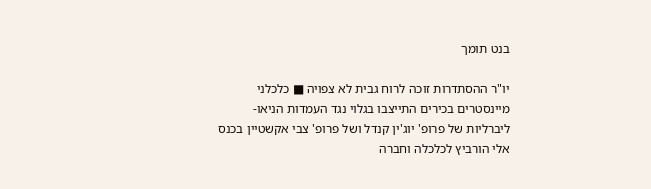בנט תומך

יו"ר ההסתדרות זוכה לרוח גבית לא צפויה ■ כלכלני מיינסטרים בכירים התייצבו בגלוי נגד העמדות הניאו-ליברליות של פרופ' יוג'ין קנדל ושל פרופ' צבי אקשטיין בכנס אלי הורביץ לכלכלה וחברה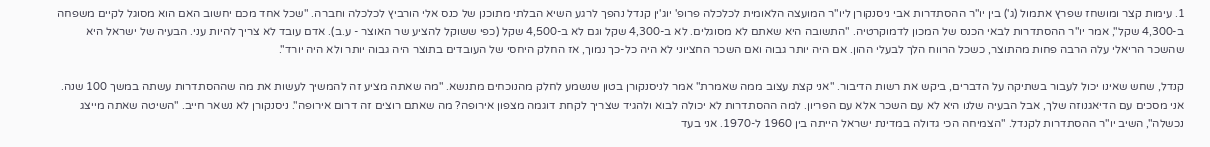1. עימות קצר ומושחז שפרץ אתמול (ג') בין יו"ר ההסתדרות אבי ניסנקורן ליו"ר המועצה הלאומית לכלכלה פרופ' יוג'ין קנדל נהפך לרגע השיא הבלתי מתוכנן של כנס אלי הורביץ לכלכלה וחברה. "שכל אחד מכם יחשוב האם הוא מסוגל לקיים משפחה ב-4,300 שקל", אמר יו"ר ההסתדרות לבאי הכנס של המכון לדמוקרטיה. "התשובה היא שאתם לא מסוגלים. לא ב-4,300 שקל וגם לא ב-4,500 שקל (כפי ששוקל להציע שר האוצר - ע.ב). אדם עובד לא צריך להיות עני. הבעיה של ישראל היא שהשכר הריאלי עלה הרבה פחות מהתוצר, כשכל הרווח הלך לבעלי ההון. אם היה יותר גבוה ואם השכר החציוני לא היה כל-כך נמוך, אז החלק היחסי של העובדים בתוצר היה גבוה יותר ולא היה יורד".

קנדל, שחש שאינו יכול לעבור בשתיקה על הדברים, ביקש את רשות הדיבור. "אני קצת עצוב ממה שאמרת" אמר לניסנקורן בטון שנשמע לחלק מהנוכחים מתנשא. "מה שאתה מציע זה להמשיך לעשות את מה שההסתדרות עשתה במשך 100 שנה. אני מסכים עם הדיאגנוזה שלך, אבל הבעיה שלנו היא לא עם השכר אלא עם הפריון. למה ההסתדרות לא יכולה לבוא ולהגיד שצריך לקחת דוגמה מצפון אירופה? מה שאתם רוצים זה דרום אירופה". ניסנקורן לא נשאר חייב. "השיטה שאתה מייצג נכשלה", השיב יו"ר ההסתדרות לקנדל. "הצמיחה הכי גדולה במדינת ישראל הייתה בין 1960 ל-1970. אני בעד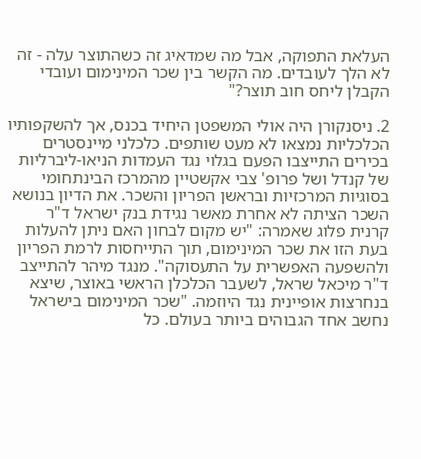העלאת התפוקה, אבל מה שמדאיג זה כשהתוצר עלה - זה לא הלך לעובדים. מה הקשר בין שכר המינימום ועובדי הקבלן ליחס חוב תוצר?"

2. ניסנקורן היה אולי המשפטן היחיד בכנס, אך להשקפותיו הכלכליות נמצאו לא מעט שותפים. כלכלני מיינסטרים בכירים התייצבו הפעם בגלוי נגד העמדות הניאו-ליברליות של קנדל ושל פרופ' צבי אקשטיין מהמרכז הבינתחומי בסוגיות המרכזיות ובראשן הפריון והשכר. את הדיון בנושא השכר הציתה לא אחרת מאשר נגידת בנק ישראל ד"ר קרנית פלוג שאמרה: "יש מקום לבחון האם ניתן להעלות בעת הזו את שכר המינימום, תוך התייחסות לרמת הפריון ולהשפעה האפשרית על התעסוקה". מנגד מיהר להתייצב ד"ר מיכאל שראל, לשעבר הכלכלן הראשי באוצר, שיצא בנחרצות אופיינית נגד היוזמה. "שכר המינימום בישראל נחשב אחד הגבוהים ביותר בעולם. כל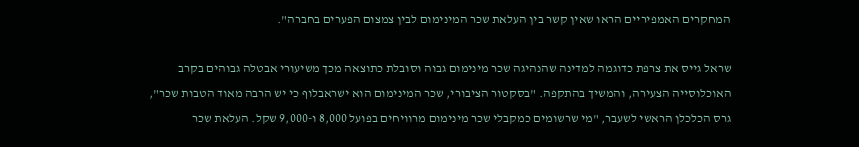המחקרים האמפיריים הראו שאין קשר בין העלאת שכר המינימום לבין צמצום הפערים בחברה".

שראל גייס את צרפת כדוגמה למדינה שהנהיגה שכר מינימום גבוה וסובלת כתוצאה מכך משיעורי אבטלה גבוהים בקרב האוכלוסייה הצעירה, והמשיך בהתקפה. "בסקטור הציבורי, שכר המינימום הוא ישראבלוף כי יש הרבה מאוד הטבות שכר", גרס הכלכלן הראשי לשעבר, "מי שרשומים כמקבלי שכר מינימום מרוויחים בפועל 8,000 ו-9,000 שקל. העלאת שכר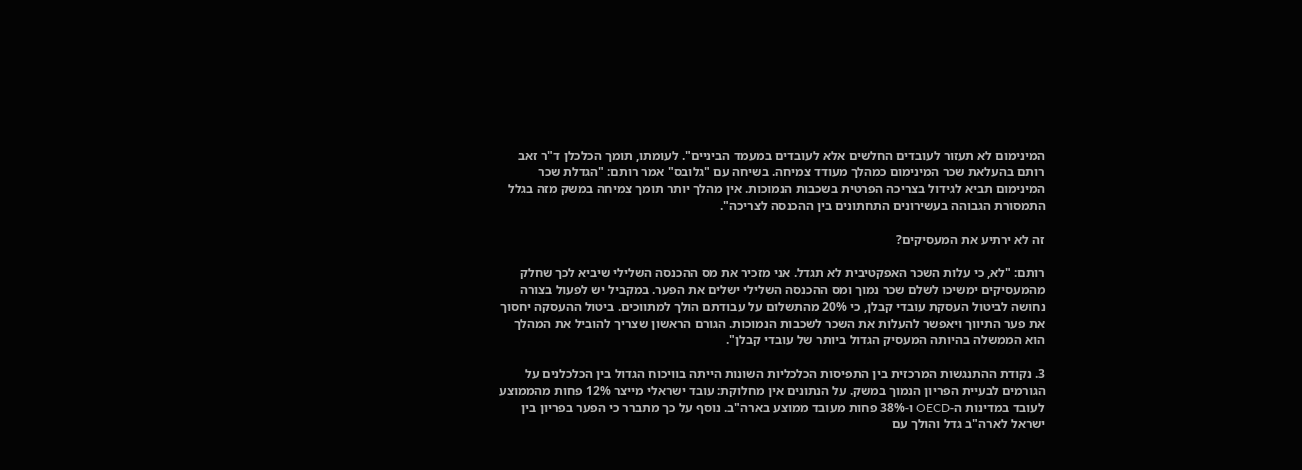המינימום לא תעזור לעובדים החלשים אלא לעובדים במעמד הביניים". לעומתו, תומך הכלכלן ד"ר זאב רותם בהעלאת שכר המינימום כמהלך מעודד צמיחה. בשיחה עם "גלובס" אמר רותם: "הגדלת שכר המינימום תביא לגידול בצריכה הפרטית בשכבות הנמוכות. אין מהלך יותר תומך צמיחה במשק מזה בגלל התמסורת הגבוהה בעשירונים התחתונים בין ההכנסה לצריכה".

זה לא ירתיע את המעסיקים?

רותם: "לא, כי עלות השכר האפקטיבית לא תגדל. אני מזכיר את מס ההכנסה השלילי שיביא לכך שחלק מהמעסיקים ימשיכו לשלם שכר נמוך ומס ההכנסה השלילי ישלים את הפער. במקביל יש לפעול בצורה נחושה לביטול העסקת עובדי קבלן, כי 20% מהתשלום על עבודתם הולך למתווכים. ביטול ההעסקה יחסוך את פער התיווך ויאפשר להעלות את השכר לשכבות הנמוכות. הגורם הראשון שצריך להוביל את המהלך הוא הממשלה בהיותה המעסיק הגדול ביותר של עובדי קבלן".

3. נקודת ההתנגשות המרכזית בין התפיסות הכלכליות השונות הייתה בוויכוח הגדול בין הכלכלנים על הגורמים לבעיית הפריון הנמוך במשק. על הנתונים אין מחלוקת: עובד ישראלי מייצר 12% פחות מהממוצע לעובד במדינות ה-OECD ו-38% פחות מעובד ממוצע בארה"ב. נוסף על כך מתברר כי הפער בפריון בין ישראל לארה"ב גדל והולך עם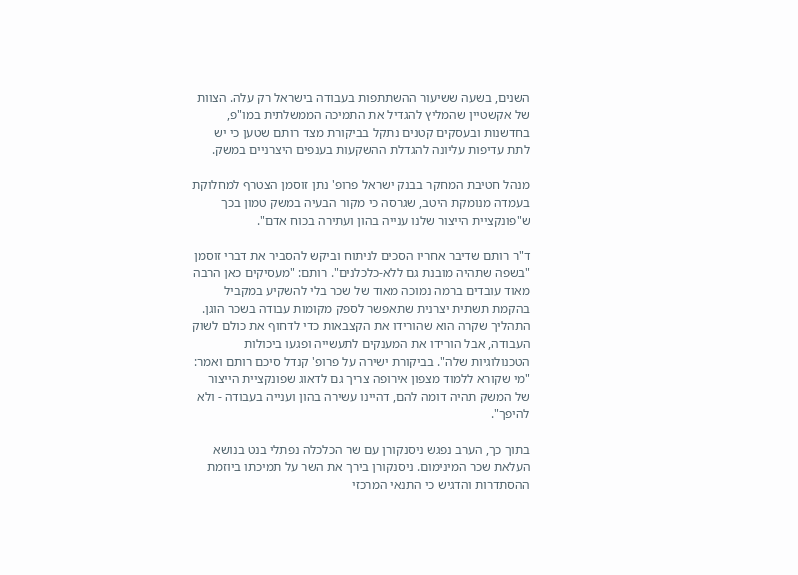השנים, בשעה ששיעור ההשתתפות בעבודה בישראל רק עלה. הצוות של אקשטיין שהמליץ להגדיל את התמיכה הממשלתית במו"פ, בחדשנות ובעסקים קטנים נתקל בביקורת מצד רותם שטען כי יש לתת עדיפות עליונה להגדלת ההשקעות בענפים היצרניים במשק.

מנהל חטיבת המחקר בבנק ישראל פרופ' נתן זוסמן הצטרף למחלוקת בעמדה מנומקת היטב, שגרסה כי מקור הבעיה במשק טמון בכך ש"פונקציית הייצור שלנו ענייה בהון ועתירה בכוח אדם".

ד"ר רותם שדיבר אחריו הסכים לניתוח וביקש להסביר את דברי זוסמן "בשפה שתהיה מובנת גם ללא-כלכלנים". רותם: "מעסיקים כאן הרבה מאוד עובדים ברמה נמוכה מאוד של שכר בלי להשקיע במקביל בהקמת תשתית יצרנית שתאפשר לספק מקומות עבודה בשכר הוגן. התהליך שקרה הוא שהורידו את הקצבאות כדי לדחוף את כולם לשוק העבודה, אבל הורידו את המענקים לתעשייה ופגעו ביכולות הטכנולוגיות שלה". בביקורת ישירה על פרופ' קנדל סיכם רותם ואמר: "מי שקורא ללמוד מצפון אירופה צריך גם לדאוג שפונקציית הייצור של המשק תהיה דומה להם, דהיינו עשירה בהון וענייה בעבודה - ולא להיפך".

בתוך כך, הערב נפגש ניסנקורן עם שר הכלכלה נפתלי בנט בנושא העלאת שכר המינימום. ניסנקורן בירך את השר על תמיכתו ביוזמת ההסתדרות והדגיש כי התנאי המרכזי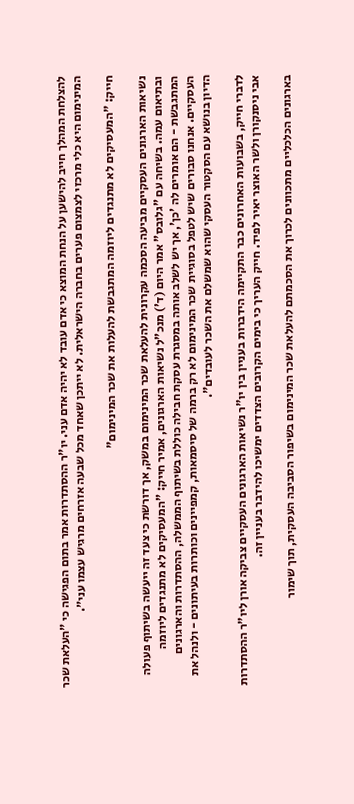להצלחת המהלך חייב להישען על הנחת המוצא כי אדם עובד לא יהיה אדם עני. יו"ר ההסתדרות אמר בתום הפגישה כי "העלאת שכר המינימום היא כלי מרכזי לצמצום פערים בחברה הישראלית. לא ייתכן שאחד מכל שבעה אזרחים מרגיש עצמו עני״.

חייק: "המעסיקים לא מתנגדים ליוזמה המתגבשת להעלות את שכר המינימום"

נשיאות הארגונים העסקיים מביעה הסכמה עקרונית להעלאת שכר המינימום במשק, אך דורשת כי צעד זה ייעשה בשיתוף פעולה ובתיאום עמה. בשיחה עם "גלובס" אמר היום (ד') מנכ"ל נשיאות הארגונים, אמיר חייק: "המעסיקים לא מתנגדים ליוזמה המתגבשת - הם אומרים לה 'כן', אך יש לשלב אותה במסגרת עסקת חבילה כוללת בשיתוף הממשלה, ההסתדרות והארגונים העסקיים. אנחנו סבורים שיש לטפל בסוגיית שכר המינימום לא רק ברמה של סיסמאות, קמפיינים וכותרות בעיתונים - ולנהל את הדיון בנושא עם הסקטור העסקי שהוא שמשלם את השכר לעובדים".

לדברי חייק, בשבועות האחרונים כבר התקיימה הידברות בעניין בין יו"ר נשיאות הארגונים העסקיים צביקה אורן ליו"ר ההסתדרות אבי ניסנקורן ולשר האוצר יאיר לפיד. חייק העריך כי בימים הקרובים הצדדים ימשיכו להידבר בעניין זה.

בארגונים הכלכליים מתכוונים לכרוך את הסכמתם להעלאת שכר המינימום בשיפור הסביבה העסקית, תוך שימור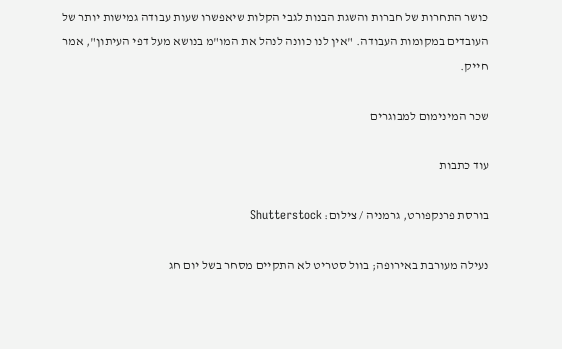כושר התחרות של חברות והשגת הבנות לגבי הקלות שיאפשרו שעות עבודה גמישות יותר של העובדים במקומות העבודה. "אין לנו כוונה לנהל את המו"מ בנושא מעל דפי העיתון", אמר חייק.

שכר המינימום למבוגרים

עוד כתבות

בורסת פרנקפורט, גרמניה / צילום: Shutterstock

נעילה מעורבת באירופה; בוול סטריט לא התקיים מסחר בשל יום חג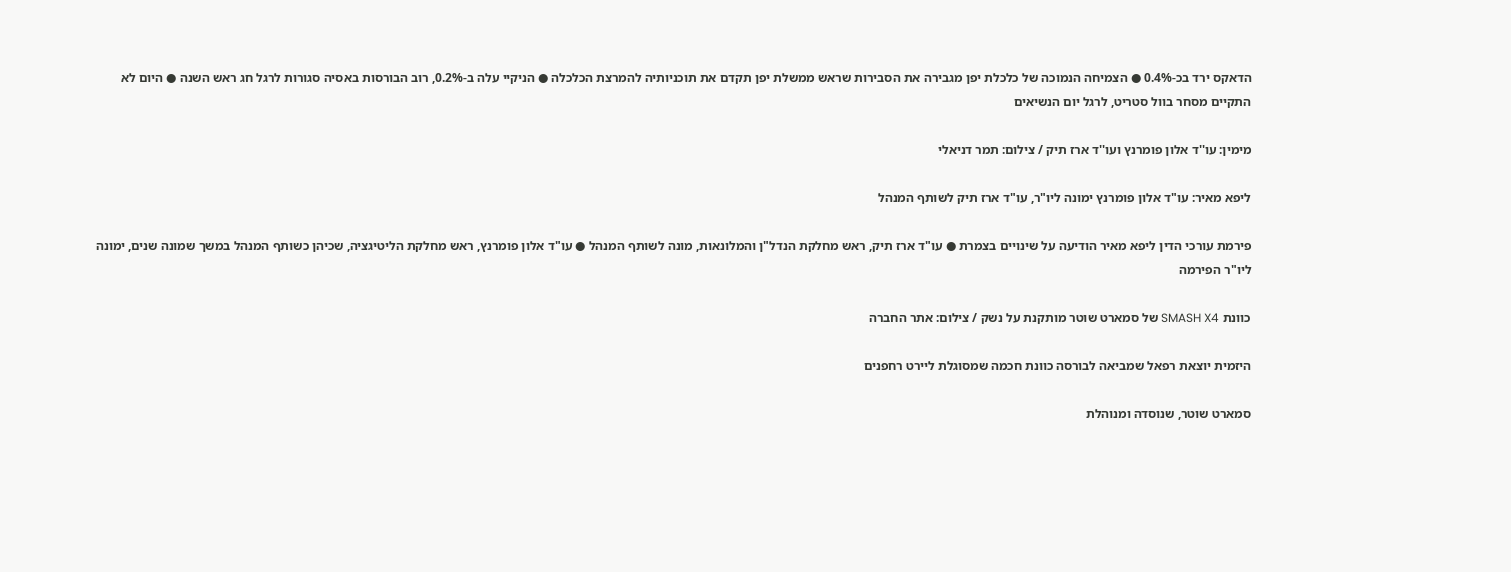הדאקס ירד בכ-0.4% ● הצמיחה הנמוכה של כלכלת יפן מגבירה את הסבירות שראש ממשלת יפן תקדם את תוכניותיה להמרצת הכלכלה ● הניקיי עלה ב-0.2%, רוב הבורסות באסיה סגורות לרגל חג ראש השנה ● היום לא התקיים מסחר בוול סטריט, לרגל יום הנשיאים

מימין: עו''ד אלון פומרנץ ועו''ד ארז תיק / צילום: תמר דניאלי

ליפא מאיר: עו"ד אלון פומרנץ ימונה ליו"ר, עו"ד ארז תיק לשותף המנהל

פירמת עורכי הדין ליפא מאיר הודיעה על שינויים בצמרת ● עו"ד ארז תיק, ראש מחלקת הנדל"ן והמלונאות, מונה לשותף המנהל ● עו"ד אלון פומרנץ, ראש מחלקת הליטיגציה, שכיהן כשותף המנהל במשך שמונה שנים, ימונה ליו"ר הפירמה

כוונת SMASH X4 של סמארט שוטר מותקנת על נשק / צילום: אתר החברה

היזמית יוצאת רפאל שמביאה לבורסה כוונת חכמה שמסוגלת ליירט רחפנים

סמארט שוטר, שנוסדה ומנוהלת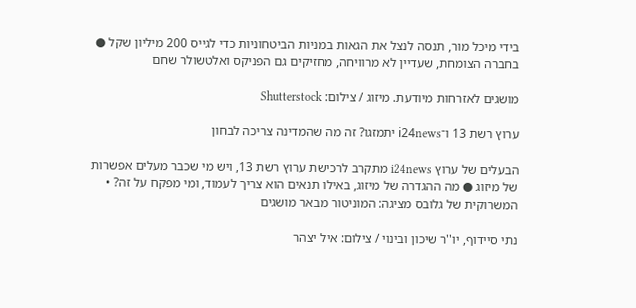בידי מיכל מור, תנסה לנצל את הגאות במניות הביטחוניות כדי לגייס 200 מיליון שקל ● בחברה הצומחת, שעדיין לא מרוויחה, מחזיקים גם הפניקס ואלטשולר שחם

מושגים לאזרחות מיודעת. מיזוג / צילום: Shutterstock

ערוץ רשת 13 ו־i24news יתמזגו? זה מה שהמדינה צריכה לבחון

הבעלים של ערוץ i24news מתקרב לרכישת ערוץ רשת 13, ויש מי שכבר מעלים אפשרות של מיזוג ● מה ההגדרה של מיזוג, באילו תנאים הוא צריך לעמוד, ומי מפקח על זה? • המשרוקית של גלובס מציגה: המוניטור מבאר מושגים

נתי סיידוף, יו''ר שיכון ובינוי / צילום: איל יצהר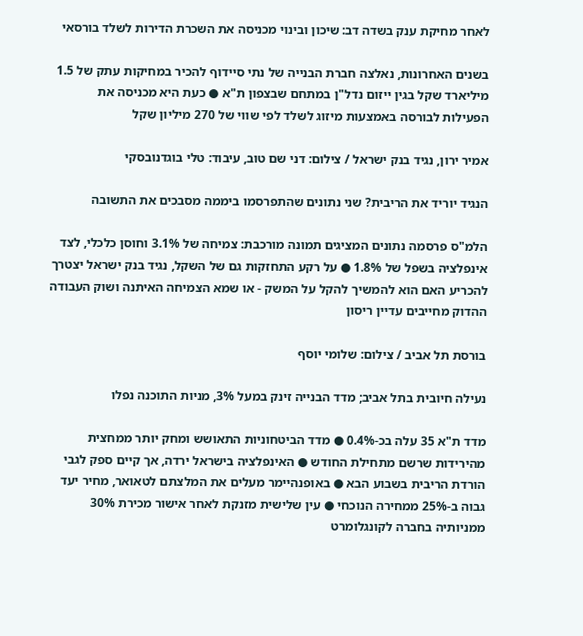לאחר מחיקת ענק בשדה דב: שיכון ובינוי מכניסה את השכרת הדירות לשלד בורסאי

בשנים האחרונות, נאלצה חברת הבנייה של נתי סיידוף להכיר במחיקות עתק של 1.5 מיליארד שקל בגין ייזום נדל"ן במתחם שבצפון ת"א ● כעת היא מכניסה את הפעילות לבורסה באמצעות מיזוג לשלד לפי שווי של 270 מיליון שקל

אמיר ירון, נגיד בנק ישראל / צילום: דני שם טוב, עיבוד: טלי בוגדנובסקי

הנגיד יוריד את הריבית? שני נתונים שהתפרסמו ביממה מסבכים את התשובה

הלמ"ס פרסמה נתונים המציגים תמונה מורכבת: צמיחה של 3.1% וחוסן כלכלי, לצד אינפלציה בשפל של 1.8% ● על רקע התחזקות גם של השקל, נגיד בנק ישראל יצטרך להכריע האם הוא להמשיך להקל על המשק - או שמא הצמיחה האיתנה ושוק העבודה ההדוק מחייבים עדיין ריסון

בורסת תל אביב / צילום: שלומי יוסף

נעילה חיובית בתל אביב; מדד הבנייה זינק במעל 3%, מניות התוכנה נפלו

מדד ת"א 35 עלה בכ-0.4% ● מדד הביטחוניות התאושש ומחק יותר ממחצית מהירידות שרשם מתחילת החודש ● האינפלציה בישראל ירדה, אך קיים ספק לגבי הורדת הריבית בשבוע הבא ● באופנהיימר מעלים את המלצתם לטאואר, מחיר יעד גבוה ב-25% ממחירה הנוכחי ● עין שלישית מזנקת לאחר אישור מכירת 30% ממניותיה בחברה לקונגלומרט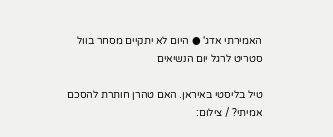האמירתי אדג' ● היום לא יתקיים מסחר בוול סטריט לרגל יום הנשיאים

טיל בליסטי באיראן. האם טהרן חותרת להסכם אמיתי? / צילום: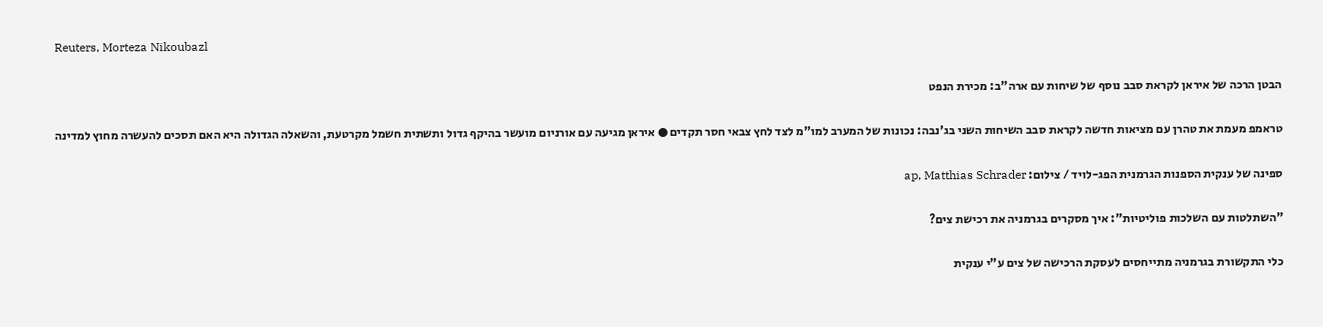Reuters, Morteza Nikoubazl

הבטן הרכה של איראן לקראת סבב נוסף של שיחות עם ארה"ב: מכירת הנפט

טראמפ מעמת את טהרן עם מציאות חדשה לקראת סבב השיחות השני בג'נבה: נכונות של המערב למו"מ לצד לחץ צבאי חסר תקדים ● איראן מגיעה עם אורניום מועשר בהיקף גדול ותשתית חשמל מקרטעת, והשאלה הגדולה היא האם תסכים להעשרה מחוץ למדינה

ספינה של ענקית הספנות הגרמנית הפג-לויד / צילום: ap, Matthias Schrader

"השתלטות עם השלכות פוליטיות": איך מסקרים בגרמניה את רכישת צים?

כלי התקשורת בגרמניה מתייחסים לעסקת הרכישה של צים ע"י ענקית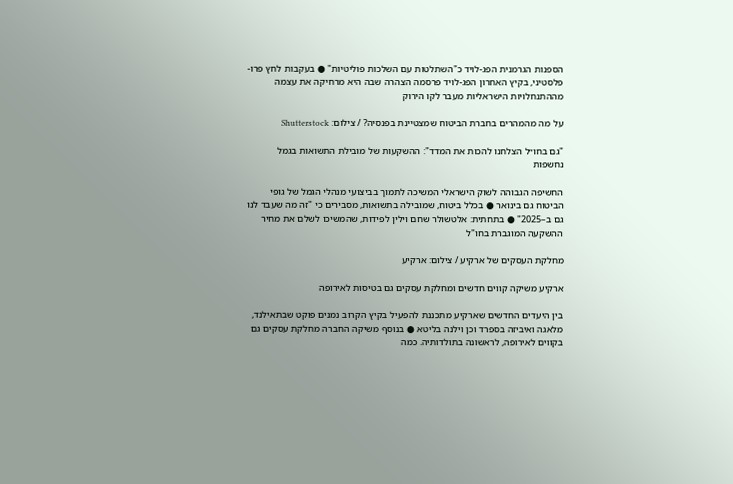הספנות הגרמנית הפג-לויד כ"השתלטות עם השלכות פוליטיות" ● בעקבות לחץ פרו-פלסטיני, בקיץ האחרון הפג-לויד פרסמה הצהרה שבה היא מרחיקה את עצמה מההתנחלויות הישראליות מעבר לקו הירוק

על מה מהמהרים בחברת הביטוח שמצטיינת בפנסיה? / צילום: Shutterstock

"גם בחו״ל הצלחנו להכות את המדד": ההשקעות של מובילת התשואות בגמל נחשפות

החשיפה הגבוהה לשוק הישראלי המשיכה לתמוך בביצועי מנהלי הגמל של גופי הביטוח גם בינואר ● בכלל ביטוח, שמובילה בתשואות, מסבירים כי "זה מה שעבד לנו גם ב–2025" ● בתחתית: אלטשולר שחם וילין לפידות, שהמשיכו לשלם את מחיר ההשקעה המוגברת בחו"ל

מחלקת העסקים של ארקיע / צילום: ארקיע

ארקיע משיקה קווים חדשים ומחלקת עסקים גם בטיסות לאירופה

בין היעדים החדשים שארקיע מתכננת להפעיל בקיץ הקרוב נמנים פוקט שבתאילנד, מלאגה ואיביזה בספרד וכן וילנה בליטא ● בנוסף משיקה החברה מחלקת עסקים גם בקווים לאירופה, לראשונה בתולדותיה. כמה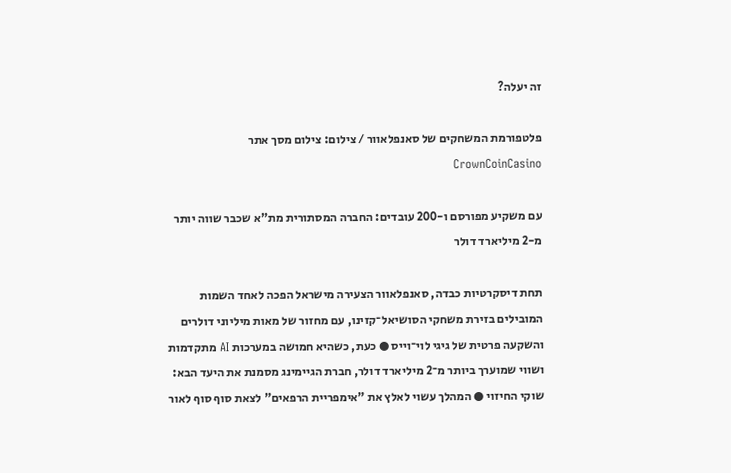זה יעלה?

פלטפורמת המשחקים של סאנפלאוור / צילום: צילום מסך אתר CrownCoinCasino

עם משקיע מפורסם ו-200 עובדים: החברה המסתורית מת"א שכבר שווה יותר מ-2 מיליארד דולר

תחת דיסקרטיות כבדה, סאנפלאוור הצעירה מישראל הפכה לאחד השמות המובילים בזירת משחקי הסושיאל־קזינו, עם מחזור של מאות מיליוני דולרים והשקעה פרטית של גיגי לוי־וייס ● כעת, כשהיא חמושה במערכות AI מתקדמות ושווי שמוערך ביותר מ־2 מיליארד דולר, חברת הגיימינג מסמנת את היעד הבא: שוקי החיזוי ● המהלך עשוי לאלץ את "אימפריית הרפאים" לצאת סוף סוף לאור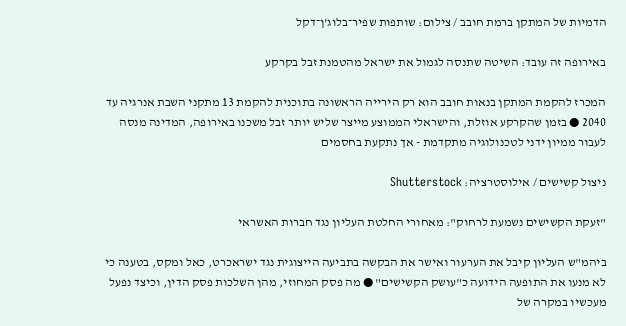הדמיות של המתקן ברמת חובב / צילום: שותפות שפיר־בלוג'ן־דקל

באירופה זה עובד: השיטה שתנסה לגמול את ישראל מהטמנת זבל בקרקע

המכרז להקמת המתקן בנאות חובב הוא רק הירייה הראשונה בתוכנית להקמת 13 מתקני השבת אנרגיה עד 2040 ● בזמן שהקרקע אוזלת, והישראלי הממוצע מייצר שליש יותר זבל משכנו באירופה, המדינה מנסה לעבור ממיון ידני לטכנולוגיה מתקדמת - אך נתקעת בחסמים

ניצול קשישים / אילוסטרציה: Shutterstock

"זעקת הקשישים נשמעת לרחוק": מאחורי החלטת העליון נגד חברות האשראי

ביהמ"ש העליון קיבל את הערעור ואישר את הבקשה בתביעה הייצוגית נגד ישראכרט, כאל ומקס, בטענה כי לא מנעו את התופעה הידועה כ"עושק הקשישים" ● מה פסק המחוזי, מהן השלכות פסק הדין, וכיצד נפעל מעכשיו במקרה של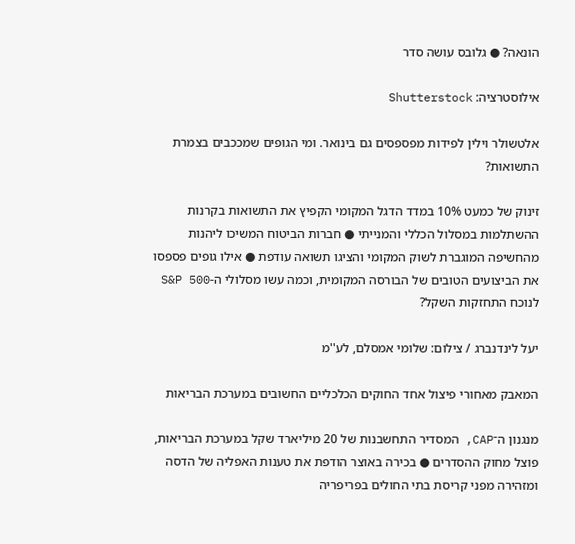הונאה? ● גלובס עושה סדר

אילוסטרציה: Shutterstock

אלטשולר וילין לפידות מפספסים גם בינואר. ומי הגופים שמככבים בצמרת התשואות?

זינוק של כמעט 10% במדד הדגל המקומי הקפיץ את התשואות בקרנות ההשתלמות במסלול הכללי והמנייתי ● חברות הביטוח המשיכו ליהנות מהחשיפה המוגברת לשוק המקומי והציגו תשואה עודפת ● אילו גופים פספסו את הביצועים הטובים של הבורסה המקומית, וכמה עשו מסלולי ה-S&P 500 לנוכח התחזקות השקל?

יעל לינדנברג / צילום: שלומי אמסלם, לע''מ

המאבק מאחורי פיצול אחד החוקים הכלכליים החשובים במערכת הבריאות

מנגנון ה־CAP, המסדיר התחשבנות של 20 מיליארד שקל במערכת הבריאות, פוצל מחוק ההסדרים ● בכירה באוצר הודפת את טענות האפליה של הדסה ומזהירה מפני קריסת בתי החולים בפריפריה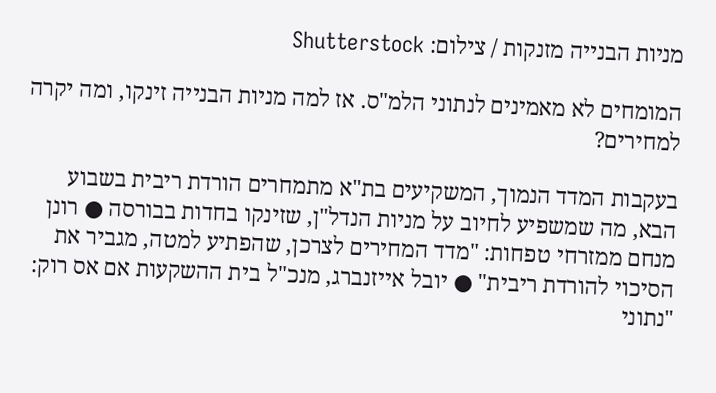מניות הבנייה מזנקות / צילום: Shutterstock

המומחים לא מאמינים לנתוני הלמ"ס. אז למה מניות הבנייה זינקו, ומה יקרה למחירים?

בעקבות המדד הנמוך, המשקיעים בת"א מתמחרים הורדת ריבית בשבוע הבא, מה שמשפיע לחיוב על מניות הנדל"ן, שזינקו בחדות בבורסה ● רונן מנחם ממזרחי טפחות: "מדד המחירים לצרכן, שהפתיע למטה, מגביר את הסיכוי להורדת ריבית" ● יובל אייזנברג, מנכ"ל בית ההשקעות אם אס רוק: "נתוני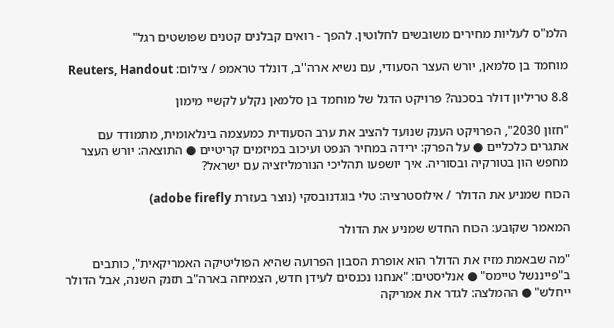הלמ"ס לעליות מחירים משובשים לחלוטין. להפך - רואים קבלנים קטנים שפושטים רגל"

מוחמד בן סלמאן, יורש העצר הסעודי, עם נשיא ארה''ב, דונלד טראמפ / צילום: Reuters, Handout

8.8 טריליון דולר בסכנה? פרויקט הדגל של מוחמד בן סלמאן נקלע לקשיי מימון

"חזון 2030", הפרויקט הענק שנועד להציב את ערב הסעודית כמעצמה בינלאומית, מתמודד עם אתגרים כלכליים ● על הפרק: ירידה במחיר הנפט ועיכוב במיזמים קריטיים ● התוצאה: יורש העצר מחפש הון בטורקיה ובסוריה. איך יושפעו תהליכי הנורמליזציה עם ישראל?

הכוח שמניע את הדולר / אילוסטרציה: טלי בוגדנובסקי (נוצר בעזרת adobe firefly)

המאמר שקובע: הכוח החדש שמניע את הדולר

"מה שבאמת מזיז את הדולר הוא אופרת הסבון הפרועה שהיא הפוליטיקה האמריקאית", כותבים ב"פייננשל טיימס" ● אנליסטים: "אנחנו נכנסים לעידן חדש, הצמיחה בארה"ב תזנק השנה, אבל הדולר ייחלש" ● ההמלצה: לגדר את אמריקה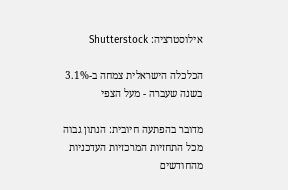אילוסטרציה: Shutterstock

הכלכלה הישראלית צמחה ב-3.1% בשנה שעברה - מעל הצפי

מדובר בהפתעה חיובית: הנתון גבוה מכל התחזיות המרכזיות העדכניות מהחודשים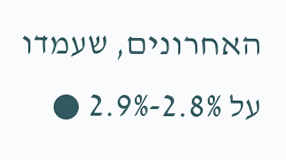האחרונים, שעמדו על 2.8%-2.9% ●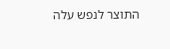התוצר לנפש עלה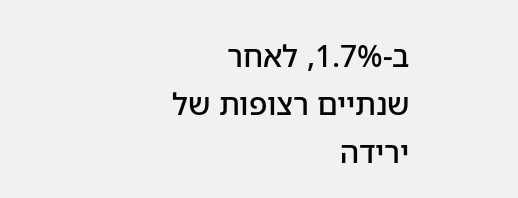ב-1.7%, לאחר שנתיים רצופות של ירידה